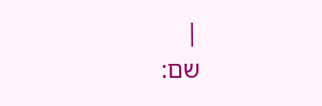|
שם: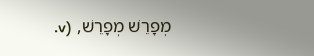מְפָרֵשׁ מְפָרֵשׁ, (v.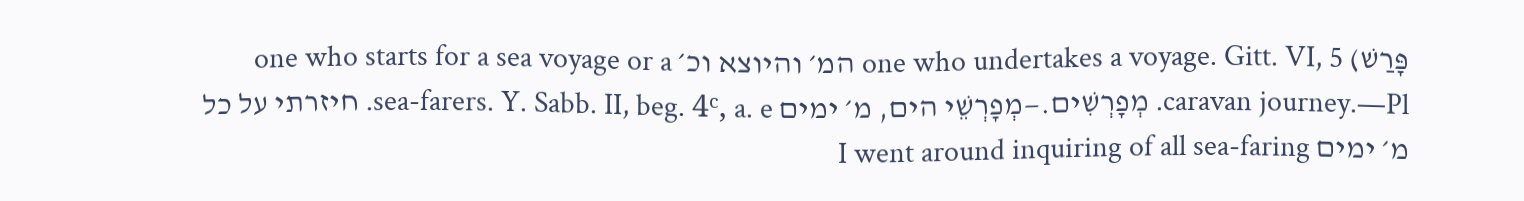פָּרַשׁ) one who undertakes a voyage. Gitt. VI, 5 המ׳ והיוצא וכ׳ one who starts for a sea voyage or a caravan journey.—Pl. מְפָרְשִׁים.—מְפָרְשֵׁי הים, מ׳ ימים sea-farers. Y. Sabb. II, beg. 4ᶜ, a. e. חיזרתי על כל מ׳ ימים I went around inquiring of all sea-faring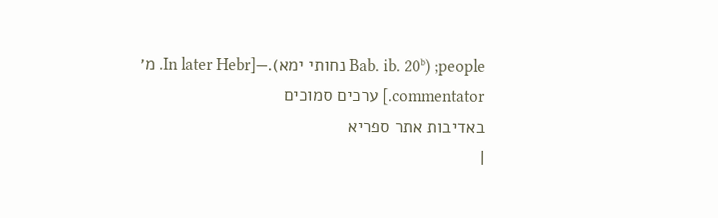people; (Bab. ib. 20ᵇ נחותי ימא).—[In later Hebr. מ׳ commentator.] ערכים סמוכים
באדיבות אתר ספריא
|